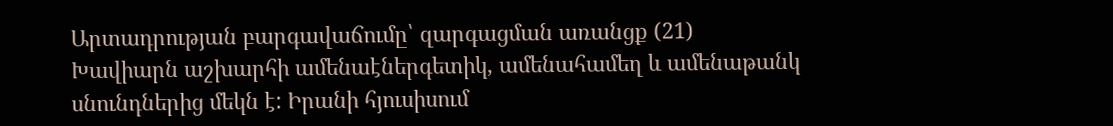Արտադրության բարգավաճումը՝ զարգացման առանցք (21)
Խավիարն աշխարհի ամենաէներգետիկ, ամենահամեղ և ամենաթանկ սնունդներից մեկն է: Իրանի հյուսիսում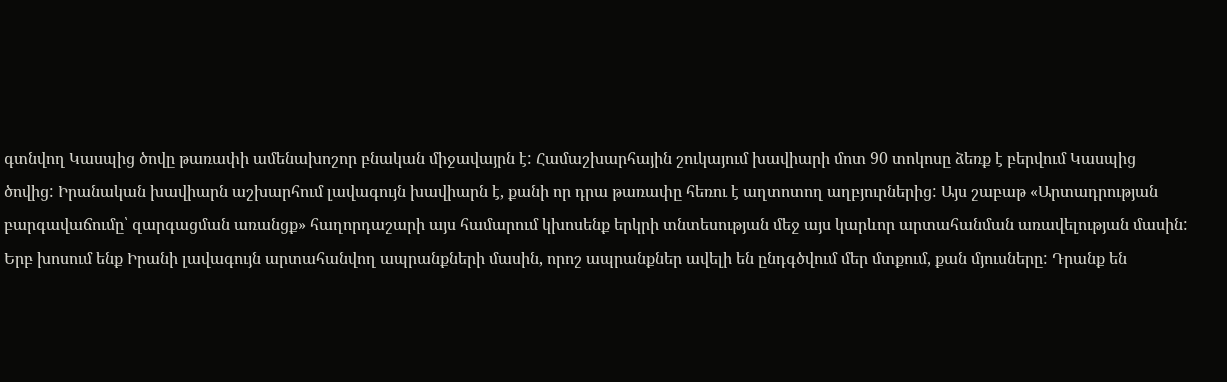գտնվող Կասպից ծովը թառափի ամենախոշոր բնական միջավայրն է: Համաշխարհային շուկայում խավիարի մոտ 90 տոկոսը ձեռք է բերվում Կասպից ծովից: Իրանական խավիարն աշխարհում լավագույն խավիարն է, քանի որ դրա թառափը հեռու է աղտոտող աղբյուրներից: Այս շաբաթ «Արտադրության բարգավաճումը՝ զարգացման առանցք» հաղորդաշարի այս համարում կխոսենք երկրի տնտեսության մեջ այս կարևոր արտահանման առավելության մասին:
Երբ խոսում ենք Իրանի լավագույն արտահանվող ապրանքների մասին, որոշ ապրանքներ ավելի են ընդգծվում մեր մտքում, քան մյուսները: Դրանք են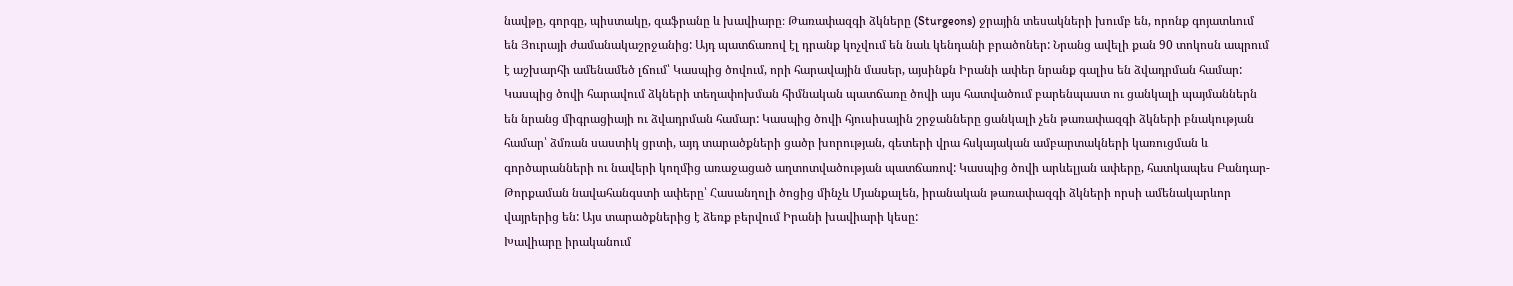նավթը, գորգը, պիստակը, զաֆրանը և խավիարը։ Թառափազգի ձկները (Sturgeons) ջրային տեսակների խումբ են, որոնք գոյատևում են Յուրայի ժամանակաշրջանից: Այդ պատճառով էլ դրանք կոչվում են նաև կենդանի բրածոներ: Նրանց ավելի քան 90 տոկոսն ապրում է աշխարհի ամենամեծ լճում՝ Կասպից ծովում, որի հարավային մասեր, այսինքն Իրանի ափեր նրանք գալիս են ձվադրման համար: Կասպից ծովի հարավում ձկների տեղափոխման հիմնական պատճառը ծովի այս հատվածում բարենպաստ ու ցանկալի պայմաններն են նրանց միգրացիայի ու ձվադրման համար: Կասպից ծովի հյուսիսային շրջանները ցանկալի չեն թառափազգի ձկների բնակության համար՝ ձմռան սաստիկ ցրտի, այդ տարածքների ցածր խորության, գետերի վրա հսկայական ամբարտակների կառուցման և գործարանների ու նավերի կողմից առաջացած աղտոտվածության պատճառով: Կասպից ծովի արևելյան ափերը, հատկապես Բանդար-Թորքաման նավահանգստի ափերը՝ Հասանղոլի ծոցից մինչև Մյանքալեն, իրանական թառափազգի ձկների որսի ամենակարևոր վայրերից են: Այս տարածքներից է ձեռք բերվում Իրանի խավիարի կեսը:
Խավիարը իրականում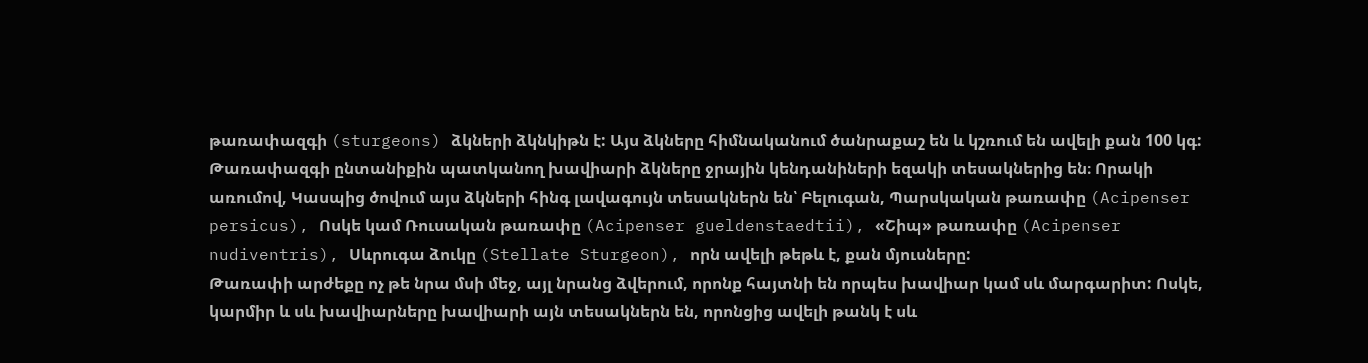թառափազգի (sturgeons) ձկների ձկնկիթն է: Այս ձկները հիմնականում ծանրաքաշ են և կշռում են ավելի քան 100 կգ: Թառափազգի ընտանիքին պատկանող խավիարի ձկները ջրային կենդանիների եզակի տեսակներից են։ Որակի առումով, Կասպից ծովում այս ձկների հինգ լավագույն տեսակներն են՝ Բելուգան, Պարսկական թառափը (Acipenser persicus), Ոսկե կամ Ռուսական թառափը (Acipenser gueldenstaedtii), «Շիպ» թառափը (Acipenser nudiventris), Սևրուգա ձուկը (Stellate Sturgeon), որն ավելի թեթև է, քան մյուսները:
Թառափի արժեքը ոչ թե նրա մսի մեջ, այլ նրանց ձվերում, որոնք հայտնի են որպես խավիար կամ սև մարգարիտ: Ոսկե, կարմիր և սև խավիարները խավիարի այն տեսակներն են, որոնցից ավելի թանկ է սև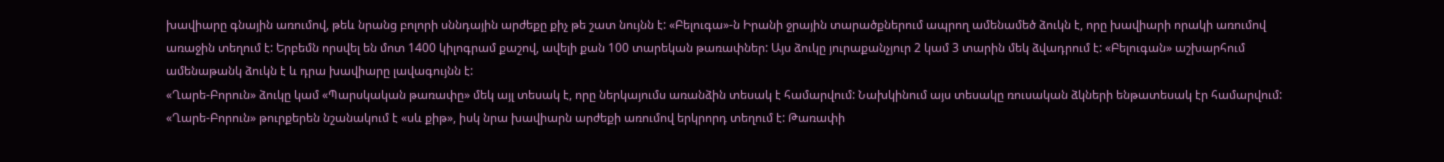խավիարը գնային առումով, թեև նրանց բոլորի սննդային արժեքը քիչ թե շատ նույնն է: «Բելուգա»-ն Իրանի ջրային տարածքներում ապրող ամենամեծ ձուկն է, որը խավիարի որակի առումով առաջին տեղում է: Երբեմն որսվել են մոտ 1400 կիլոգրամ քաշով, ավելի քան 100 տարեկան թառափներ: Այս ձուկը յուրաքանչյուր 2 կամ 3 տարին մեկ ձվադրում է: «Բելուգան» աշխարհում ամենաթանկ ձուկն է և դրա խավիարը լավագույնն է:
«Ղարե-Բորուն» ձուկը կամ «Պարսկական թառափը» մեկ այլ տեսակ է, որը ներկայումս առանձին տեսակ է համարվում: Նախկինում այս տեսակը ռուսական ձկների ենթատեսակ էր համարվում: «Ղարե-Բորուն» թուրքերեն նշանակում է «սև քիթ», իսկ նրա խավիարն արժեքի առումով երկրորդ տեղում է: Թառափի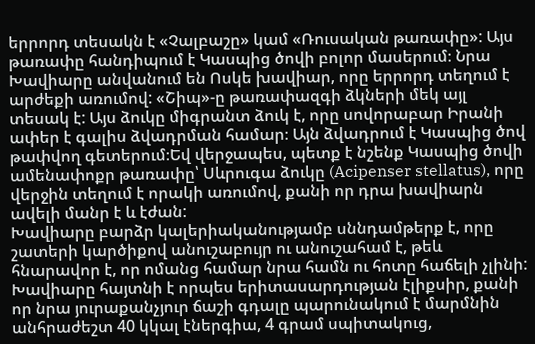երրորդ տեսակն է «Չալբաշը» կամ «Ռուսական թառափը»: Այս թառափը հանդիպում է Կասպից ծովի բոլոր մասերում։ Նրա Խավիարը անվանում են Ոսկե խավիար, որը երրորդ տեղում է արժեքի առումով: «Շիպ»-ը թառափազգի ձկների մեկ այլ տեսակ է: Այս ձուկը միգրանտ ձուկ է, որը սովորաբար Իրանի ափեր է գալիս ձվադրման համար։ Այն ձվադրում է Կասպից ծով թափվող գետերում։Եվ վերջապես, պետք է նշենք Կասպից ծովի ամենափոքր թառափը՝ Սևրուգա ձուկը (Acipenser stellatus), որը վերջին տեղում է որակի առումով, քանի որ դրա խավիարն ավելի մանր է և էժան:
Խավիարը բարձր կալերիականությամբ սննդամթերք է, որը շատերի կարծիքով անուշաբույր ու անուշահամ է, թեև հնարավոր է, որ ոմանց համար նրա համն ու հոտը հաճելի չլինի: Խավիարը հայտնի է որպես երիտասարդության էլիքսիր, քանի որ նրա յուրաքանչյուր ճաշի գդալը պարունակում է մարմնին անհրաժեշտ 40 կկալ էներգիա, 4 գրամ սպիտակուց,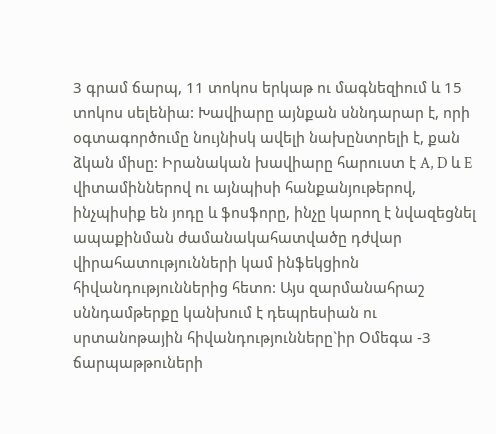3 գրամ ճարպ, 11 տոկոս երկաթ ու մագնեզիում և 15 տոկոս սելենիա: Խավիարը այնքան սննդարար է, որի օգտագործումը նույնիսկ ավելի նախընտրելի է, քան ձկան միսը: Իրանական խավիարը հարուստ է A, D և E վիտամիններով ու այնպիսի հանքանյութերով, ինչպիսիք են յոդը և ֆոսֆորը, ինչը կարող է նվազեցնել ապաքինման ժամանակահատվածը դժվար վիրահատությունների կամ ինֆեկցիոն հիվանդություններից հետո: Այս զարմանահրաշ սննդամթերքը կանխում է դեպրեսիան ու սրտանոթային հիվանդությունները`իր Օմեգա -3 ճարպաթթուների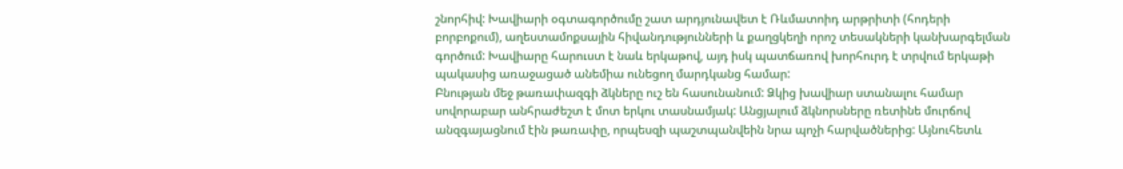շնորհիվ: Խավիարի օգտագործումը շատ արդյունավետ է Ռևմատոիդ արթրիտի (հոդերի բորբոքում), աղեստամոքսային հիվանդությունների և քաղցկեղի որոշ տեսակների կանխարգելման գործում: Խավիարը հարուստ է նաև երկաթով, այդ իսկ պատճառով խորհուրդ է տրվում երկաթի պակասից առաջացած անեմիա ունեցող մարդկանց համար:
Բնության մեջ թառափազգի ձկները ուշ են հասունանում: Ձկից խավիար ստանալու համար սովորաբար անհրաժեշտ է մոտ երկու տասնամյակ: Անցյալում ձկնորսները ռետինե մուրճով անզգայացնում էին թառափը, որպեսզի պաշտպանվեին նրա պոչի հարվածներից: Այնուհետև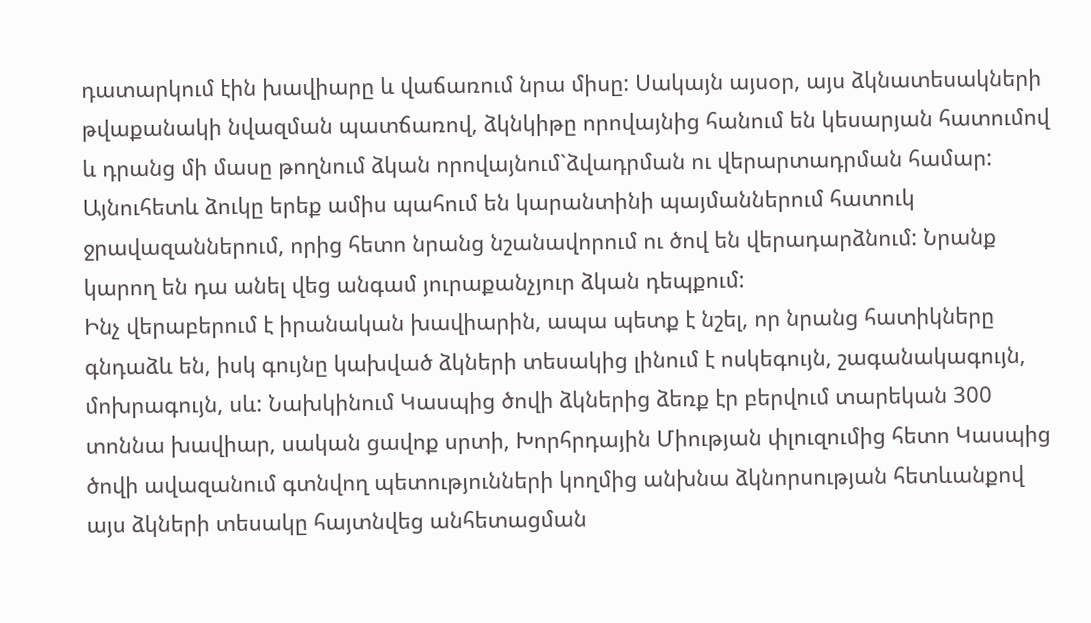դատարկում էին խավիարը և վաճառում նրա միսը: Սակայն այսօր, այս ձկնատեսակների թվաքանակի նվազման պատճառով, ձկնկիթը որովայնից հանում են կեսարյան հատումով և դրանց մի մասը թողնում ձկան որովայնում`ձվադրման ու վերարտադրման համար: Այնուհետև ձուկը երեք ամիս պահում են կարանտինի պայմաններում հատուկ ջրավազաններում, որից հետո նրանց նշանավորում ու ծով են վերադարձնում: Նրանք կարող են դա անել վեց անգամ յուրաքանչյուր ձկան դեպքում:
Ինչ վերաբերում է իրանական խավիարին, ապա պետք է նշել, որ նրանց հատիկները գնդաձև են, իսկ գույնը կախված ձկների տեսակից լինում է ոսկեգույն, շագանակագույն, մոխրագույն, սև: Նախկինում Կասպից ծովի ձկներից ձեռք էր բերվում տարեկան 300 տոննա խավիար, սական ցավոք սրտի, Խորհրդային Միության փլուզումից հետո Կասպից ծովի ավազանում գտնվող պետությունների կողմից անխնա ձկնորսության հետևանքով այս ձկների տեսակը հայտնվեց անհետացման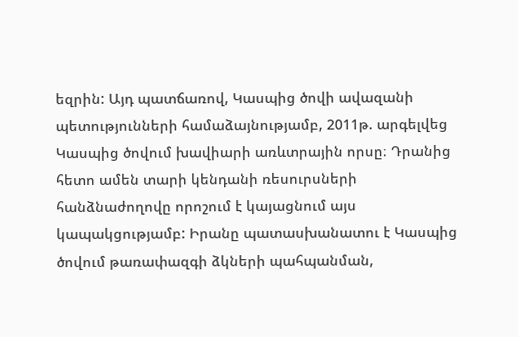եզրին: Այդ պատճառով, Կասպից ծովի ավազանի պետությունների համաձայնությամբ, 2011թ. արգելվեց Կասպից ծովում խավիարի առևտրային որսը։ Դրանից հետո ամեն տարի կենդանի ռեսուրսների հանձնաժողովը որոշում է կայացնում այս կապակցությամբ: Իրանը պատասխանատու է Կասպից ծովում թառափազգի ձկների պահպանման,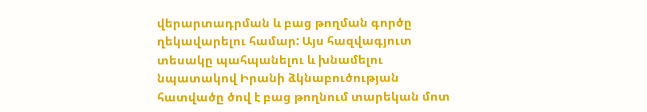վերարտադրման և բաց թողման գործը ղեկավարելու համար: Այս հազվագյուտ տեսակը պահպանելու և խնամելու նպատակով Իրանի ձկնաբուծության հատվածը ծով է բաց թողնում տարեկան մոտ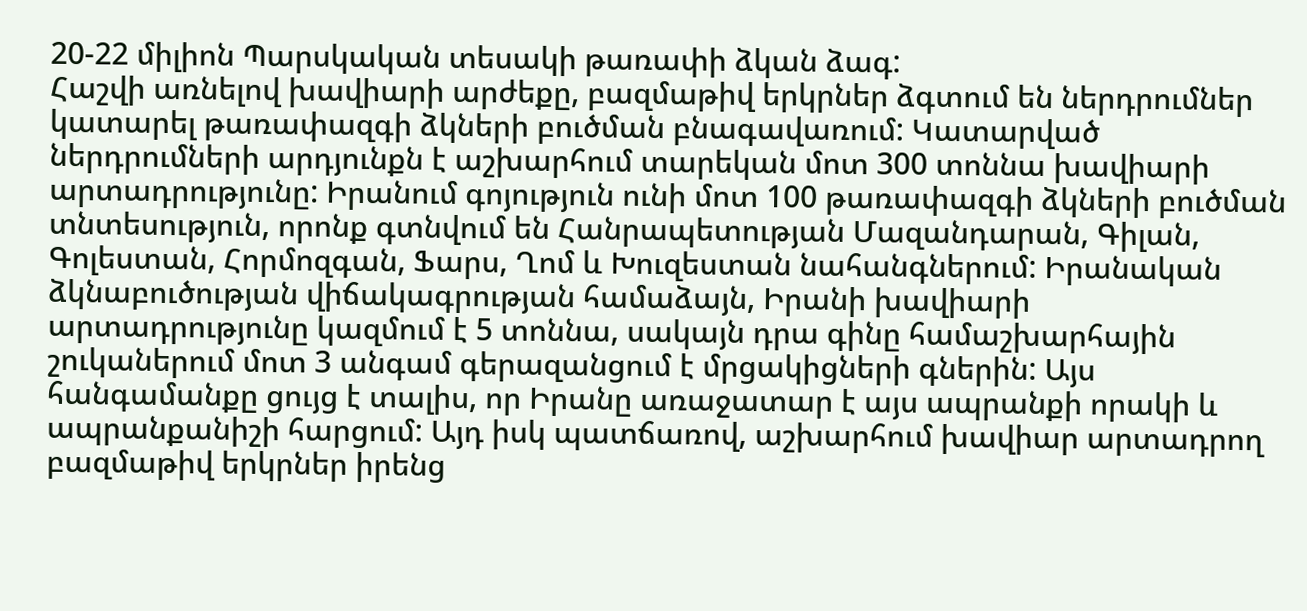20-22 միլիոն Պարսկական տեսակի թառափի ձկան ձագ:
Հաշվի առնելով խավիարի արժեքը, բազմաթիվ երկրներ ձգտում են ներդրումներ կատարել թառափազգի ձկների բուծման բնագավառում: Կատարված ներդրումների արդյունքն է աշխարհում տարեկան մոտ 300 տոննա խավիարի արտադրությունը: Իրանում գոյություն ունի մոտ 100 թառափազգի ձկների բուծման տնտեսություն, որոնք գտնվում են Հանրապետության Մազանդարան, Գիլան, Գոլեստան, Հորմոզգան, Ֆարս, Ղոմ և Խուզեստան նահանգներում: Իրանական ձկնաբուծության վիճակագրության համաձայն, Իրանի խավիարի արտադրությունը կազմում է 5 տոննա, սակայն դրա գինը համաշխարհային շուկաներում մոտ 3 անգամ գերազանցում է մրցակիցների գներին: Այս հանգամանքը ցույց է տալիս, որ Իրանը առաջատար է այս ապրանքի որակի և ապրանքանիշի հարցում: Այդ իսկ պատճառով, աշխարհում խավիար արտադրող բազմաթիվ երկրներ իրենց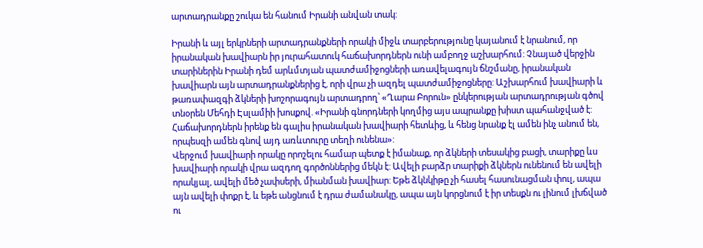արտադրանքը շուկա են հանում Իրանի անվան տակ:

Իրանի և այլ երկրների արտադրանքների որակի միջև տարբերությունը կայանում է նրանում, որ իրանական խավիարն իր յուրահատուկ հաճախորդներն ունի ամբողջ աշխարհում: Չնայած վերջին տարիներին Իրանի դեմ արևմտյան պատժամիջոցների առավելագույն ճնշմանը, իրանական խավիարն այն արտադրանքներից է, որի վրա չի ազդել պատժամիջոցները: Աշխարհում խավիարի և թառափազգի ձկների խոշորագույն արտադրող՝ «Ղարա Բորուն» ընկերության արտադրության գծով տնօրեն Մեհդի Էսլամիի խոսքով. «Իրանի գնորդների կողմից այս ապրանքը խիստ պահանջված է: Հաճախորդներն իրենք են գալիս իրանական խավիարի հետևից, և հենց նրանք էլ ամեն ինչ անում են, որպեսզի ամեն գնով այդ առևտուրը տեղի ունենա»:
Վերջում խավիարի որակը որոշելու համար պետք է իմանաք, որ ձկների տեսակից բացի, տարիքը ևս խավիարի որակի վրա ազդող գործոններից մեկն է: Ավելի բարձր տարիքի ձկներն ունենում են ավելի որակյալ, ավելի մեծ չափսերի, միանման խավիար: Եթե ձկնկիթը չի հասել հասունացման փուլ, ապա այն ավելի փոքր է, և եթե անցնում է դրա ժամանակը, ապա այն կորցնում է իր տեսքն ու լինում լխճված ու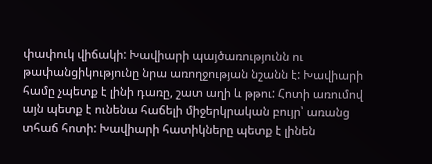փափուկ վիճակի: Խավիարի պայծառությունն ու թափանցիկությունը նրա առողջության նշանն է: Խավիարի համը չպետք է լինի դառը, շատ աղի և թթու: Հոտի առումով այն պետք է ունենա հաճելի միջերկրական բույր՝ առանց տհաճ հոտի: Խավիարի հատիկները պետք է լինեն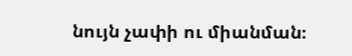նույն չափի ու միանման։